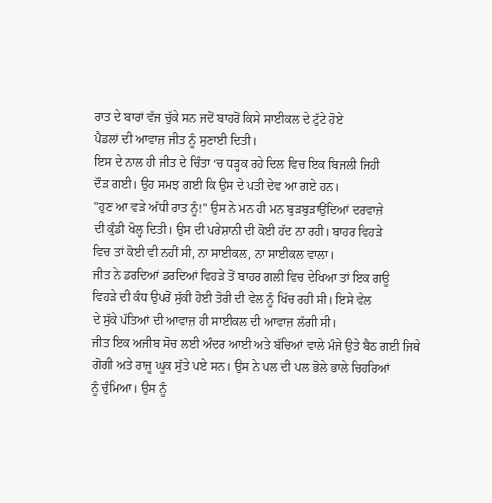ਰਾਤ ਦੇ ਬਾਰਾਂ ਵੱਜ ਚੁੱਕੇ ਸਨ ਜਦੋਂ ਬਾਹਰੋਂ ਕਿਸੇ ਸਾਈਕਲ ਦੇ ਟੁੱਟੇ ਹੋਏ
ਪੈਡਲਾਂ ਦੀ ਆਵਾਜ਼ ਜੀਤ ਨੂੰ ਸੁਣਾਈ ਦਿਤੀ।
ਇਸ ਦੇ ਨਾਲ ਹੀ ਜੀਤ ਦੇ ਚਿੰਤਾ ‘ਚ ਧੜ੍ਹਕ ਰਹੇ ਦਿਲ ਵਿਚ ਇਕ ਬਿਜਲੀ ਜਿਹੀ
ਦੌੜ ਗਈ। ਉਹ ਸਮਝ ਗਈ ਕਿ ਉਸ ਦੇ ਪਤੀ ਦੇਵ ਆ ਗਏ ਹਨ।
"ਹੁਣ ਆ ਵੜੇ ਅੱਧੀ ਰਾਤ ਨੂੰ!" ਉਸ ਨੇ ਮਨ ਹੀ ਮਨ ਬੁੜਬੁੜਾਉਂਦਿਆਂ ਦਰਵਾਜ਼ੇ
ਦੀ ਕੁੰਡੀ ਖੋਲ੍ਹ ਦਿਤੀ। ਉਸ ਦੀ ਪਰੇਸ਼ਾਨੀ ਦੀ ਕੋਈ ਹੱਦ ਨਾ ਰਹੀ। ਬਾਹਰ ਵਿਹੜੇ
ਵਿਚ ਤਾਂ ਕੋਈ ਵੀ ਨਹੀਂ ਸੀ, ਨਾ ਸਾਈਕਲ, ਨਾ ਸਾਈਕਲ ਵਾਲਾ।
ਜੀਤ ਨੇ ਡਰਦਿਆਂ ਡਰਦਿਆਂ ਵਿਹੜੇ ਤੋਂ ਬਾਹਰ ਗਲੀ ਵਿਚ ਦੇਖਿਆ ਤਾਂ ਇਕ ਗਊ
ਵਿਹੜੇ ਦੀ ਕੰਧ ਉਪਰੋਂ ਸੁੱਕੀ ਹੋਈ ਤੋਰੀ ਦੀ ਵੇਲ ਨੂੰ ਖਿੱਚ ਰਹੀ ਸੀ। ਇਸੇ ਵੇਲ
ਦੇ ਸੁੱਕੇ ਪੱਤਿਆਂ ਦੀ ਆਵਾਜ਼ ਹੀ ਸਾਈਕਲ ਦੀ ਆਵਾਜ਼ ਲੱਗੀ ਸੀ।
ਜੀਤ ਇਕ ਅਜੀਬ ਸੋਚ ਲਈ ਅੰਦਰ ਆਈ ਅਤੇ ਬੱਚਿਆਂ ਵਾਲੇ ਮੰਜੇ ਉਤੇ ਬੈਠ ਗਈ ਜਿਥੇ
ਗੋਗੀ ਅਤੇ ਰਾਜੂ ਘੂਕ ਸੁੱਤੇ ਪਏ ਸਨ। ਉਸ ਨੇ ਪਲ ਦੀ ਪਲ ਭੋਲੇ ਭਾਲੇ ਚਿਹਰਿਆਂ
ਨੂੰ ਚੁੰਮਿਆ। ਉਸ ਨੂੰ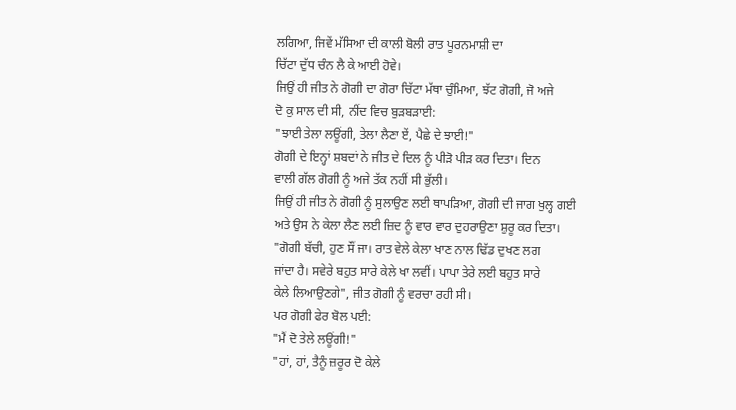ਲਗਿਆ, ਜਿਵੇਂ ਮੱਸਿਆ ਦੀ ਕਾਲੀ ਬੋਲੀ ਰਾਤ ਪੂਰਨਮਾਸ਼ੀ ਦਾ
ਚਿੱਟਾ ਦੁੱਧ ਚੰਨ ਲੈ ਕੇ ਆਈ ਹੋਵੇ।
ਜਿਉਂ ਹੀ ਜੀਤ ਨੇ ਗੋਗੀ ਦਾ ਗੋਰਾ ਚਿੱਟਾ ਮੱਥਾ ਚੁੰਮਿਆ, ਝੱਟ ਗੋਗੀ, ਜੋ ਅਜੇ
ਦੋ ਕੁ ਸਾਲ ਦੀ ਸੀ, ਨੀਂਦ ਵਿਚ ਬੁੜਬੜਾਈ:
"ਝਾਈ ਤੇਲਾ ਲਊਂਗੀ, ਤੇਲਾ ਲੈਣਾ ਏਂ, ਪੈਛੇ ਦੇ ਝਾਈ!"
ਗੋਗੀ ਦੇ ਇਨ੍ਹਾਂ ਸ਼ਬਦਾਂ ਨੇ ਜੀਤ ਦੇ ਦਿਲ ਨੂੰ ਪੀੜੋ ਪੀੜ ਕਰ ਦਿਤਾ। ਦਿਨ
ਵਾਲੀ ਗੱਲ ਗੋਗੀ ਨੂੰ ਅਜੇ ਤੱਕ ਨਹੀਂ ਸੀ ਭੁੱਲੀ।
ਜਿਉਂ ਹੀ ਜੀਤ ਨੇ ਗੋਗੀ ਨੂੰ ਸੁਲਾਉਣ ਲਈ ਥਾਪੜਿਆ, ਗੋਗੀ ਦੀ ਜਾਗ ਖੁਲ੍ਹ ਗਈ
ਅਤੇ ਉਸ ਨੇ ਕੇਲਾ ਲੈਣ ਲਈ ਜ਼ਿਦ ਨੂੰ ਵਾਰ ਵਾਰ ਦੁਹਰਾਉਣਾ ਸ਼ੁਰੂ ਕਰ ਦਿਤਾ।
"ਗੋਗੀ ਬੱਚੀ, ਹੁਣ ਸੌਂ ਜਾ। ਰਾਤ ਵੇਲੇ ਕੇਲਾ ਖਾਣ ਨਾਲ ਢਿੱਡ ਦੁਖਣ ਲਗ
ਜਾਂਦਾ ਹੈ। ਸਵੇਰੇ ਬਹੁਤ ਸਾਰੇ ਕੇਲੇ ਖਾ ਲਵੀਂ। ਪਾਪਾ ਤੇਰੇ ਲਈ ਬਹੁਤ ਸਾਰੇ
ਕੇਲੇ ਲਿਆਉਣਗੇ", ਜੀਤ ਗੋਗੀ ਨੂੰ ਵਰਚਾ ਰਹੀ ਸੀ।
ਪਰ ਗੋਗੀ ਫੇਰ ਬੋਲ ਪਈ:
"ਮੈਂ ਦੋ ਤੇਲੇ ਲਊਂਗੀ!"
"ਹਾਂ, ਹਾਂ, ਤੈਨੂੰ ਜ਼ਰੂਰ ਦੋ ਕੇਲੇ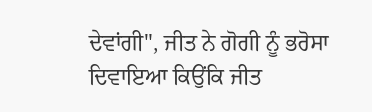ਦੇਵਾਂਗੀ", ਜੀਤ ਨੇ ਗੋਗੀ ਨੂੰ ਭਰੋਸਾ
ਦਿਵਾਇਆ ਕਿਉਂਕਿ ਜੀਤ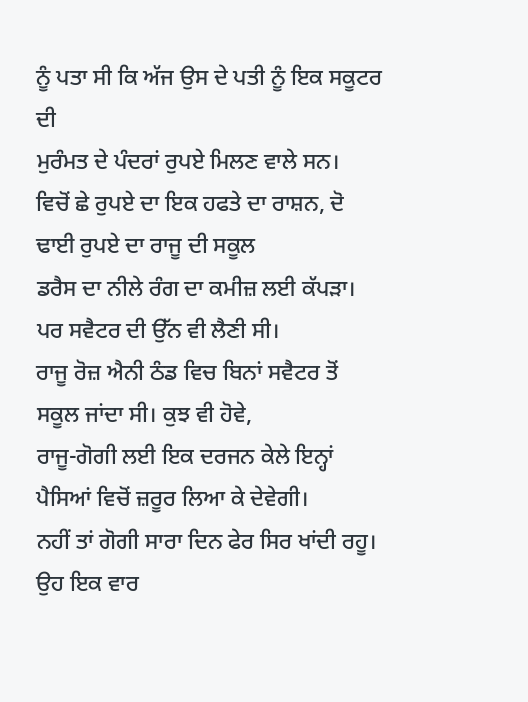ਨੂੰ ਪਤਾ ਸੀ ਕਿ ਅੱਜ ਉਸ ਦੇ ਪਤੀ ਨੂੰ ਇਕ ਸਕੂਟਰ ਦੀ
ਮੁਰੰਮਤ ਦੇ ਪੰਦਰਾਂ ਰੁਪਏ ਮਿਲਣ ਵਾਲੇ ਸਨ।
ਵਿਚੋਂ ਛੇ ਰੁਪਏ ਦਾ ਇਕ ਹਫਤੇ ਦਾ ਰਾਸ਼ਨ, ਦੋ ਢਾਈ ਰੁਪਏ ਦਾ ਰਾਜੂ ਦੀ ਸਕੂਲ
ਡਰੈਸ ਦਾ ਨੀਲੇ ਰੰਗ ਦਾ ਕਮੀਜ਼ ਲਈ ਕੱਪੜਾ। ਪਰ ਸਵੈਟਰ ਦੀ ਉੱਨ ਵੀ ਲੈਣੀ ਸੀ।
ਰਾਜੂ ਰੋਜ਼ ਐਨੀ ਠੰਡ ਵਿਚ ਬਿਨਾਂ ਸਵੈਟਰ ਤੋਂ ਸਕੂਲ ਜਾਂਦਾ ਸੀ। ਕੁਝ ਵੀ ਹੋਵੇ,
ਰਾਜੂ-ਗੋਗੀ ਲਈ ਇਕ ਦਰਜਨ ਕੇਲੇ ਇਨ੍ਹਾਂ ਪੈਸਿਆਂ ਵਿਚੋਂ ਜ਼ਰੂਰ ਲਿਆ ਕੇ ਦੇਵੇਗੀ।
ਨਹੀਂ ਤਾਂ ਗੋਗੀ ਸਾਰਾ ਦਿਨ ਫੇਰ ਸਿਰ ਖਾਂਦੀ ਰਹੂ। ਉਹ ਇਕ ਵਾਰ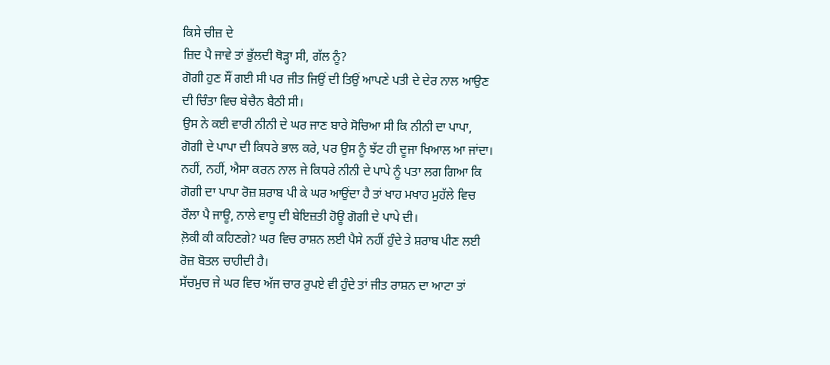ਕਿਸੇ ਚੀਜ਼ ਦੇ
ਜ਼ਿਦ ਪੈ ਜਾਵੇ ਤਾਂ ਭੁੱਲਦੀ ਥੋੜ੍ਹਾ ਸੀ, ਗੱਲ ਨੂੰ?
ਗੋਗੀ ਹੁਣ ਸੌਂ ਗਈ ਸੀ ਪਰ ਜੀਤ ਜਿਉਂ ਦੀ ਤਿਉਂ ਆਪਣੇ ਪਤੀ ਦੇ ਦੇਰ ਨਾਲ ਆਉਣ
ਦੀ ਚਿੰਤਾ ਵਿਚ ਬੇਚੈਨ ਬੈਠੀ ਸੀ।
ਉਸ ਨੇ ਕਈ ਵਾਰੀ ਨੀਨੀ ਦੇ ਘਰ ਜਾਣ ਬਾਰੇ ਸੋਚਿਆ ਸੀ ਕਿ ਨੀਨੀ ਦਾ ਪਾਪਾ,
ਗੋਗੀ ਦੇ ਪਾਪਾ ਦੀ ਕਿਧਰੇ ਭਾਲ ਕਰੇ, ਪਰ ਉਸ ਨੂੰ ਝੱਟ ਹੀ ਦੂਜਾ ਖਿਆਲ ਆ ਜਾਂਦਾ।
ਨਹੀਂ, ਨਹੀਂ, ਐਸਾ ਕਰਨ ਨਾਲ ਜੇ ਕਿਧਰੇ ਨੀਨੀ ਦੇ ਪਾਪੇ ਨੂੰ ਪਤਾ ਲਗ ਗਿਆ ਕਿ
ਗੋਗੀ ਦਾ ਪਾਪਾ ਰੋਜ਼ ਸ਼ਰਾਬ ਪੀ ਕੇ ਘਰ ਆਉਂਦਾ ਹੈ ਤਾਂ ਖਾਹ ਮਖਾਹ ਮੁਹੱਲੇ ਵਿਚ
ਰੌਲਾ ਪੈ ਜਾਊ, ਨਾਲੇ ਵਾਧੂ ਦੀ ਬੇਇਜ਼ਤੀ ਹੋਊ ਗੋਗੀ ਦੇ ਪਾਪੇ ਦੀ।
ਲ਼ੋਕੀ ਕੀ ਕਹਿਣਗੇ? ਘਰ ਵਿਚ ਰਾਸ਼ਨ ਲਈ ਪੈਸੇ ਨਹੀਂ ਹੁੰਦੇ ਤੇ ਸ਼ਰਾਬ ਪੀਣ ਲਈ
ਰੋਜ਼ ਬੋਤਲ ਚਾਹੀਦੀ ਹੈ।
ਸੱਚਮੁਚ ਜੇ ਘਰ ਵਿਚ ਅੱਜ ਚਾਰ ਰੁਪਏ ਵੀ ਹੁੰਦੇ ਤਾਂ ਜੀਤ ਰਾਸ਼ਨ ਦਾ ਆਟਾ ਤਾਂ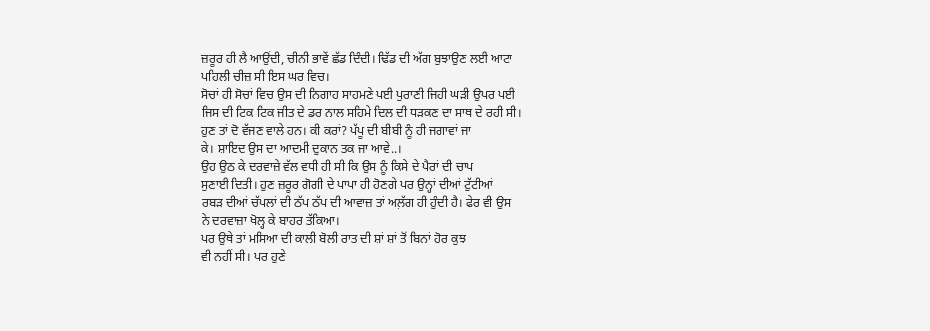ਜ਼ਰੂਰ ਹੀ ਲੈ ਆਉਂਦੀ, ਚੀਨੀ ਭਾਵੇਂ ਛੱਡ ਦਿੰਦੀ। ਢਿੱਡ ਦੀ ਅੱਗ ਬੁਝਾਉਣ ਲਈ ਆਟਾ
ਪਹਿਲੀ ਚੀਜ਼ ਸੀ ਇਸ ਘਰ ਵਿਚ।
ਸੋਚਾਂ ਹੀ ਸੋਚਾਂ ਵਿਚ ਉਸ ਦੀ ਨਿਗਾਹ ਸਾਹਮਣੇ ਪਈ ਪੁਰਾਣੀ ਜਿਹੀ ਘੜੀ ਉਪਰ ਪਈ
ਜਿਸ ਦੀ ਟਿਕ ਟਿਕ ਜੀਤ ਦੇ ਡਰ ਨਾਲ ਸਹਿਮੇ ਦਿਲ ਦੀ ਧੜਕਣ ਦਾ ਸਾਥ ਦੇ ਰਹੀ ਸੀ।
ਹੁਣ ਤਾਂ ਦੋ ਵੱਜਣ ਵਾਲੇ ਹਨ। ਕੀ ਕਰਾਂ? ਪੱਪੂ ਦੀ ਬੀਬੀ ਨੂੰ ਹੀ ਜਗਾਵਾਂ ਜਾ
ਕੇ। ਸ਼ਾਇਦ ਉਸ ਦਾ ਆਦਮੀ ਦੁਕਾਨ ਤਕ ਜਾ ਆਵੇ..।
ਉਹ ਉਠ ਕੇ ਦਰਵਾਜ਼ੇ ਵੱਲ ਵਧੀ ਹੀ ਸੀ ਕਿ ਉਸ ਨੂੰ ਕਿਸੇ ਦੇ ਪੈਰਾਂ ਦੀ ਚਾਪ
ਸੁਣਾਈ ਦਿਤੀ। ਹੁਣ ਜ਼ਰੂਰ ਗੋਗੀ ਦੇ ਪਾਪਾ ਹੀ ਹੋਣਗੇ ਪਰ ਉਨ੍ਹਾਂ ਦੀਆਂ ਟੁੱਟੀਆਂ
ਰਬੜ ਦੀਆਂ ਚੱਪਲਾਂ ਦੀ ਠੱਪ ਠੱਪ ਦੀ ਆਵਾਜ਼ ਤਾਂ ਅਲ਼ੱਗ ਹੀ ਹੁੰਦੀ ਹੈ। ਫੇਰ ਵੀ ਉਸ
ਨੇ ਦਰਵਾਜ਼ਾ ਖੋਲ੍ਹ ਕੇ ਬਾਹਰ ਤੱਕਿਆ।
ਪਰ ਉਥੇ ਤਾਂ ਮਸਿਆ ਦੀ ਕਾਲੀ ਬੋਲੀ ਰਾਤ ਦੀ ਸ਼ਾਂ ਸ਼ਾਂ ਤੋਂ ਬਿਨਾਂ ਹੋਰ ਕੁਝ
ਵੀ ਨਹੀਂ ਸੀ। ਪਰ ਹੁਣੇ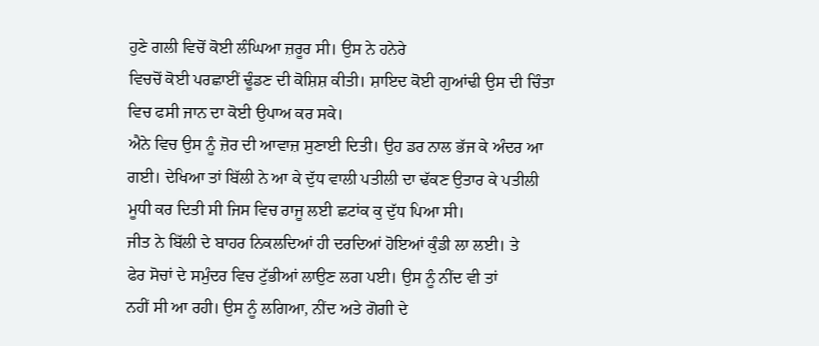ਹੁਣੇ ਗਲੀ ਵਿਚੋਂ ਕੋਈ ਲੰਘਿਆ ਜ਼ਰੂਰ ਸੀ। ਉਸ ਨੇ ਹਨੇਰੇ
ਵਿਚਚੋਂ ਕੋਈ ਪਰਛਾਈਂ ਢੂੰਡਣ ਦੀ ਕੋਸ਼ਿਸ਼ ਕੀਤੀ। ਸ਼ਾਇਦ ਕੋਈ ਗੁਆਂਢੀ ਉਸ ਦੀ ਚਿੰਤਾ
ਵਿਚ ਫਸੀ ਜਾਨ ਦਾ ਕੋਈ ਉਪਾਅ ਕਰ ਸਕੇ।
ਐਨੇ ਵਿਚ ਉਸ ਨੂੰ ਜ਼ੋਰ ਦੀ ਆਵਾਜ਼ ਸੁਣਾਈ ਦਿਤੀ। ਉਹ ਡਰ ਨਾਲ ਭੱਜ ਕੇ ਅੰਦਰ ਆ
ਗਈ। ਦੇਖਿਆ ਤਾਂ ਬਿੱਲੀ ਨੇ ਆ ਕੇ ਦੁੱਧ ਵਾਲੀ ਪਤੀਲੀ ਦਾ ਢੱਕਣ ਉਤਾਰ ਕੇ ਪਤੀਲੀ
ਮੂਧੀ ਕਰ ਦਿਤੀ ਸੀ ਜਿਸ ਵਿਚ ਰਾਜੂ ਲਈ ਛਟਾਂਕ ਕੁ ਦੁੱਧ ਪਿਆ ਸੀ।
ਜੀਤ ਨੇ ਬਿੱਲੀ ਦੇ ਬਾਹਰ ਨਿਕਲਦਿਆਂ ਹੀ ਦਰਦਿਆਂ ਹੋਇਆਂ ਕੁੰਡੀ ਲਾ ਲਈ। ਤੇ
ਫੇਰ ਸੋਚਾਂ ਦੇ ਸਮੁੰਦਰ ਵਿਚ ਟੁੱਭੀਆਂ ਲਾਉਣ ਲਗ ਪਈ। ਉਸ ਨੂੰ ਨੀਂਦ ਵੀ ਤਾਂ
ਨਹੀਂ ਸੀ ਆ ਰਹੀ। ਉਸ ਨੂੰ ਲਗਿਆ, ਨੀਂਦ ਅਤੇ ਗੋਗੀ ਦੇ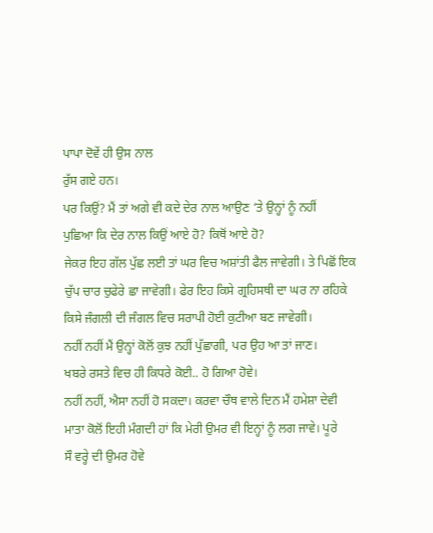ਪਾਪਾ ਦੋਵੇਂ ਹੀ ਉਸ ਨਾਲ
ਰੁੱਸ ਗਏ ਹਨ।
ਪਰ ਕਿਉਂ? ਮੈਂ ਤਾਂ ਅਗੇ ਵੀ ਕਦੇ ਦੇਰ ਨਾਲ ਆਉਣ ‘ਤੇ ਉਨ੍ਹਾਂ ਨੂੰ ਨਹੀਂ
ਪੁਛਿਆ ਕਿ ਦੇਰ ਨਾਲ ਕਿਉਂ ਆਏ ਹੋ? ਕਿਥੋਂ ਆਏ ਹੋ?
ਜੇਕਰ ਇਹ ਗੱਲ ਪੁੱਛ ਲਈ ਤਾਂ ਘਰ ਵਿਚ ਅਸ਼ਾਂਤੀ ਫੈਲ ਜਾਵੇਗੀ। ਤੇ ਪਿਛੋਂ ਇਕ
ਚੁੱਪ ਚਾਰ ਚੁਫੇਰੇ ਛਾ ਜਾਵੇਗੀ। ਫੇਰ ਇਹ ਕਿਸੇ ਗ੍ਰਹਿਸਥੀ ਦਾ ਘਰ ਨਾ ਰਹਿਕੇ
ਕਿਸੇ ਜੰਗਲੀ ਦੀ ਜੰਗਲ ਵਿਚ ਸਰਾਪੀ ਹੋਈ ਕੁਟੀਆ ਬਣ ਜਾਵੇਗੀ।
ਨਹੀਂ ਨਹੀਂ ਮੈਂ ਉਨ੍ਹਾਂ ਕੋਲੋਂ ਕੁਝ ਨਹੀਂ ਪੁੱਛਾਗੀ, ਪਰ ਉਹ ਆ ਤਾਂ ਜਾਣ।
ਖਬਰੇ ਰਸਤੇ ਵਿਚ ਹੀ ਕਿਧਰੇ ਕੋਈ.. ਹੋ ਗਿਆ ਹੋਵੇ।
ਨਹੀਂ ਨਹੀਂ, ਐਸਾ ਨਹੀਂ ਹੋ ਸਕਦਾ। ਕਰਵਾ ਚੌਥ ਵਾਲੇ ਦਿਨ ਮੈਂ ਹਮੇਸ਼ਾ ਦੇਵੀ
ਮਾਤਾ ਕੋਲੋਂ ਇਹੀ ਮੰਗਦੀ ਹਾਂ ਕਿ ਮੇਰੀ ਉਮਰ ਵੀ ਇਨ੍ਹਾਂ ਨੂੰ ਲਗ ਜਾਵੇ। ਪੂਰੇ
ਸੌ ਵਰ੍ਹੇ ਦੀ ਉਮਰ ਹੋਵੇ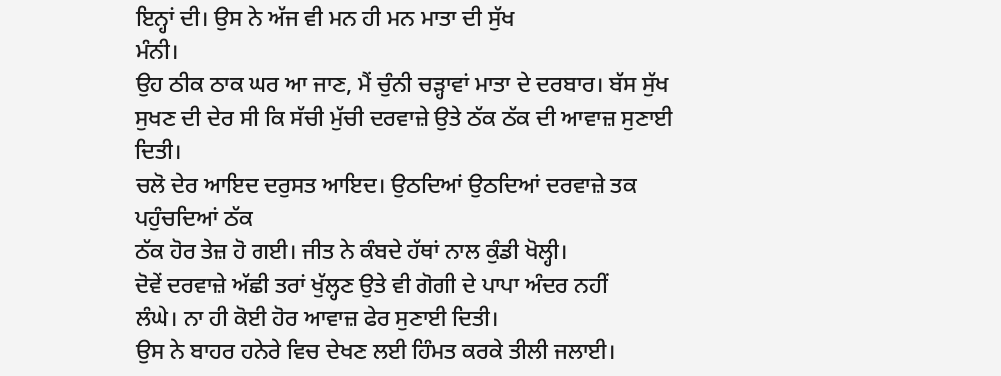ਇਨ੍ਹਾਂ ਦੀ। ਉਸ ਨੇ ਅੱਜ ਵੀ ਮਨ ਹੀ ਮਨ ਮਾਤਾ ਦੀ ਸੁੱਖ
ਮੰਨੀ।
ਉਹ ਠੀਕ ਠਾਕ ਘਰ ਆ ਜਾਣ, ਮੈਂ ਚੁੰਨੀ ਚੜ੍ਹਾਵਾਂ ਮਾਤਾ ਦੇ ਦਰਬਾਰ। ਬੱਸ ਸੁੱਖ
ਸੁਖਣ ਦੀ ਦੇਰ ਸੀ ਕਿ ਸੱਚੀ ਮੁੱਚੀ ਦਰਵਾਜ਼ੇ ਉਤੇ ਠੱਕ ਠੱਕ ਦੀ ਆਵਾਜ਼ ਸੁਣਾਈ
ਦਿਤੀ।
ਚਲੋ ਦੇਰ ਆਇਦ ਦਰੁਸਤ ਆਇਦ। ਉਠਦਿਆਂ ਉਠਦਿਆਂ ਦਰਵਾਜ਼ੇ ਤਕ ਪਹੁੰਚਦਿਆਂ ਠੱਕ
ਠੱਕ ਹੋਰ ਤੇਜ਼ ਹੋ ਗਈ। ਜੀਤ ਨੇ ਕੰਬਦੇ ਹੱਥਾਂ ਨਾਲ ਕੁੰਡੀ ਖੋਲ੍ਹੀ।
ਦੋਵੇਂ ਦਰਵਾਜ਼ੇ ਅੱਛੀ ਤਰਾਂ ਖੁੱਲ੍ਹਣ ਉਤੇ ਵੀ ਗੋਗੀ ਦੇ ਪਾਪਾ ਅੰਦਰ ਨਹੀਂ
ਲੰਘੇ। ਨਾ ਹੀ ਕੋਈ ਹੋਰ ਆਵਾਜ਼ ਫੇਰ ਸੁਣਾਈ ਦਿਤੀ।
ਉਸ ਨੇ ਬਾਹਰ ਹਨੇਰੇ ਵਿਚ ਦੇਖਣ ਲਈ ਹਿੰਮਤ ਕਰਕੇ ਤੀਲੀ ਜਲਾਈ।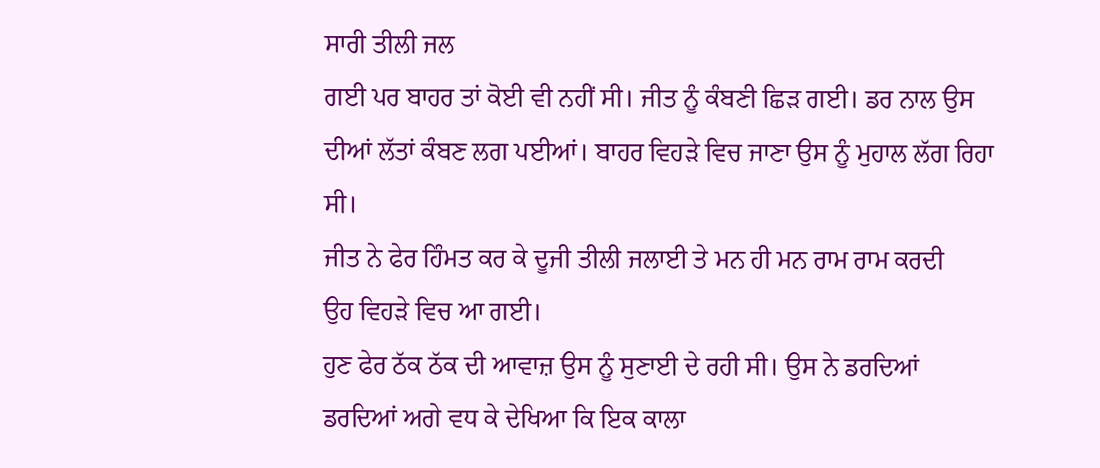ਸਾਰੀ ਤੀਲੀ ਜਲ
ਗਈ ਪਰ ਬਾਹਰ ਤਾਂ ਕੋਈ ਵੀ ਨਹੀਂ ਸੀ। ਜੀਤ ਨੂੰ ਕੰਬਣੀ ਛਿੜ ਗਈ। ਡਰ ਨਾਲ ਉਸ
ਦੀਆਂ ਲੱਤਾਂ ਕੰਬਣ ਲਗ ਪਈਆਂ। ਬਾਹਰ ਵਿਹੜੇ ਵਿਚ ਜਾਣਾ ਉਸ ਨੂੰ ਮੁਹਾਲ ਲੱਗ ਰਿਹਾ
ਸੀ।
ਜੀਤ ਨੇ ਫੇਰ ਹਿੰਮਤ ਕਰ ਕੇ ਦੂਜੀ ਤੀਲੀ ਜਲਾਈ ਤੇ ਮਨ ਹੀ ਮਨ ਰਾਮ ਰਾਮ ਕਰਦੀ
ਉਹ ਵਿਹੜੇ ਵਿਚ ਆ ਗਈ।
ਹੁਣ ਫੇਰ ਠੱਕ ਠੱਕ ਦੀ ਆਵਾਜ਼ ਉਸ ਨੂੰ ਸੁਣਾਈ ਦੇ ਰਹੀ ਸੀ। ਉਸ ਨੇ ਡਰਦਿਆਂ
ਡਰਦਿਆਂ ਅਗੇ ਵਧ ਕੇ ਦੇਖਿਆ ਕਿ ਇਕ ਕਾਲਾ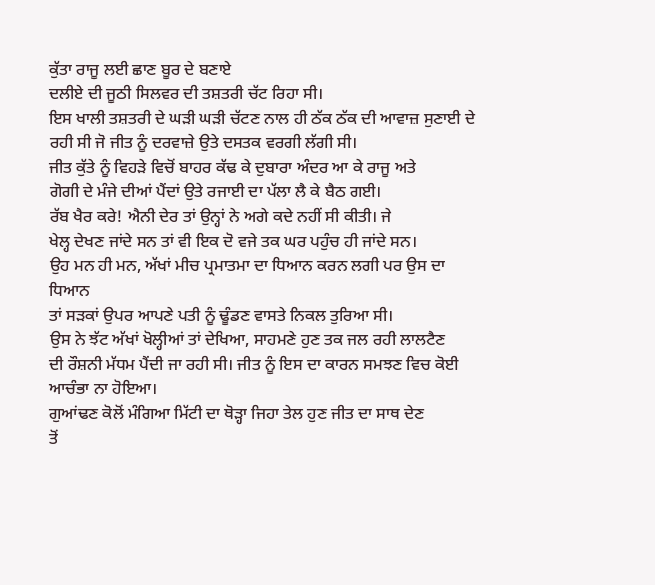ਕੁੱਤਾ ਰਾਜੂ ਲਈ ਛਾਣ ਬੂਰ ਦੇ ਬਣਾਏ
ਦਲੀਏ ਦੀ ਜੂਠੀ ਸਿਲਵਰ ਦੀ ਤਸ਼ਤਰੀ ਚੱਟ ਰਿਹਾ ਸੀ।
ਇਸ ਖਾਲੀ ਤਸ਼ਤਰੀ ਦੇ ਘੜੀ ਘੜੀ ਚੱਟਣ ਨਾਲ ਹੀ ਠੱਕ ਠੱਕ ਦੀ ਆਵਾਜ਼ ਸੁਣਾਈ ਦੇ
ਰਹੀ ਸੀ ਜੋ ਜੀਤ ਨੂੰ ਦਰਵਾਜ਼ੇ ਉਤੇ ਦਸਤਕ ਵਰਗੀ ਲੱਗੀ ਸੀ।
ਜੀਤ ਕੁੱਤੇ ਨੂੰ ਵਿਹੜੇ ਵਿਚੋਂ ਬਾਹਰ ਕੱਢ ਕੇ ਦੁਬਾਰਾ ਅੰਦਰ ਆ ਕੇ ਰਾਜੂ ਅਤੇ
ਗੋਗੀ ਦੇ ਮੰਜੇ ਦੀਆਂ ਪੈਂਦਾਂ ਉਤੇ ਰਜਾਈ ਦਾ ਪੱਲਾ ਲੈ ਕੇ ਬੈਠ ਗਈ।
ਰੱਬ ਖੈਰ ਕਰੇ! ਐਨੀ ਦੇਰ ਤਾਂ ਉਨ੍ਹਾਂ ਨੇ ਅਗੇ ਕਦੇ ਨਹੀਂ ਸੀ ਕੀਤੀ। ਜੇ
ਖੇਲ੍ਹ ਦੇਖਣ ਜਾਂਦੇ ਸਨ ਤਾਂ ਵੀ ਇਕ ਦੋ ਵਜੇ ਤਕ ਘਰ ਪਹੁੰਚ ਹੀ ਜਾਂਦੇ ਸਨ।
ਉਹ ਮਨ ਹੀ ਮਨ, ਅੱਖਾਂ ਮੀਚ ਪ੍ਰਮਾਤਮਾ ਦਾ ਧਿਆਨ ਕਰਨ ਲਗੀ ਪਰ ਉਸ ਦਾ ਧਿਆਨ
ਤਾਂ ਸੜਕਾਂ ਉਪਰ ਆਪਣੇ ਪਤੀ ਨੂੰ ਢੂੰਡਣ ਵਾਸਤੇ ਨਿਕਲ ਤੁਰਿਆ ਸੀ।
ਉਸ ਨੇ ਝੱਟ ਅੱਖਾਂ ਖੋਲ੍ਹੀਆਂ ਤਾਂ ਦੇਖਿਆ, ਸਾਹਮਣੇ ਹੁਣ ਤਕ ਜਲ ਰਹੀ ਲਾਲਟੈਣ
ਦੀ ਰੌਸ਼ਨੀ ਮੱਧਮ ਪੈਂਦੀ ਜਾ ਰਹੀ ਸੀ। ਜੀਤ ਨੂੰ ਇਸ ਦਾ ਕਾਰਨ ਸਮਝਣ ਵਿਚ ਕੋਈ
ਆਚੰਭਾ ਨਾ ਹੋਇਆ।
ਗੁਆਂਢਣ ਕੋਲੋਂ ਮੰਗਿਆ ਮਿੱਟੀ ਦਾ ਥੋੜ੍ਹਾ ਜਿਹਾ ਤੇਲ ਹੁਣ ਜੀਤ ਦਾ ਸਾਥ ਦੇਣ
ਤੋਂ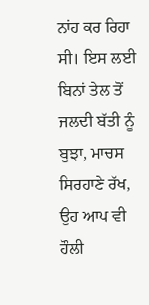ਨਾਂਹ ਕਰ ਰਿਹਾ ਸੀ। ਇਸ ਲਈ ਬਿਨਾਂ ਤੇਲ ਤੋਂ ਜਲਦੀ ਬੱਤੀ ਨੂੰ ਬੁਝਾ, ਮਾਚਸ
ਸਿਰਹਾਣੇ ਰੱਖ, ਉਹ ਆਪ ਵੀ ਹੌਲੀ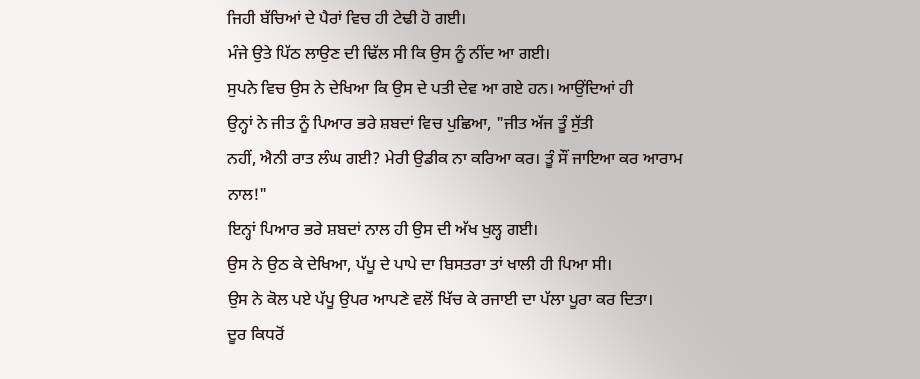ਜਿਹੀ ਬੱਚਿਆਂ ਦੇ ਪੈਰਾਂ ਵਿਚ ਹੀ ਟੇਢੀ ਹੋ ਗਈ।
ਮੰਜੇ ਉਤੇ ਪਿੱਠ ਲਾਉਣ ਦੀ ਢਿੱਲ ਸੀ ਕਿ ਉਸ ਨੂੰ ਨੀਂਦ ਆ ਗਈ।
ਸੁਪਨੇ ਵਿਚ ਉਸ ਨੇ ਦੇਖਿਆ ਕਿ ਉਸ ਦੇ ਪਤੀ ਦੇਵ ਆ ਗਏ ਹਨ। ਆਉਂਦਿਆਂ ਹੀ
ਉਨ੍ਹਾਂ ਨੇ ਜੀਤ ਨੂੰ ਪਿਆਰ ਭਰੇ ਸ਼ਬਦਾਂ ਵਿਚ ਪੁਛਿਆ, "ਜੀਤ ਅੱਜ ਤੂੰ ਸੁੱਤੀ
ਨਹੀਂ, ਐਨੀ ਰਾਤ ਲੰਘ ਗਈ? ਮੇਰੀ ਉਡੀਕ ਨਾ ਕਰਿਆ ਕਰ। ਤੂੰ ਸੌਂ ਜਾਇਆ ਕਰ ਆਰਾਮ
ਨਾਲ!"
ਇਨ੍ਹਾਂ ਪਿਆਰ ਭਰੇ ਸ਼ਬਦਾਂ ਨਾਲ ਹੀ ਉਸ ਦੀ ਅੱਖ ਖੁਲ੍ਹ ਗਈ।
ਉਸ ਨੇ ਉਠ ਕੇ ਦੇਖਿਆ, ਪੱਪੂ ਦੇ ਪਾਪੇ ਦਾ ਬਿਸਤਰਾ ਤਾਂ ਖਾਲੀ ਹੀ ਪਿਆ ਸੀ।
ਉਸ ਨੇ ਕੋਲ ਪਏ ਪੱਪੂ ਉਪਰ ਆਪਣੇ ਵਲੋਂ ਖਿੱਚ ਕੇ ਰਜਾਈ ਦਾ ਪੱਲਾ ਪੂਰਾ ਕਰ ਦਿਤਾ।
ਦੂਰ ਕਿਧਰੋਂ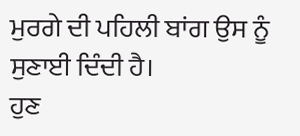ਮੁਰਗੇ ਦੀ ਪਹਿਲੀ ਬਾਂਗ ਉਸ ਨੂੰ ਸੁਣਾਈ ਦਿੰਦੀ ਹੈ।
ਹੁਣ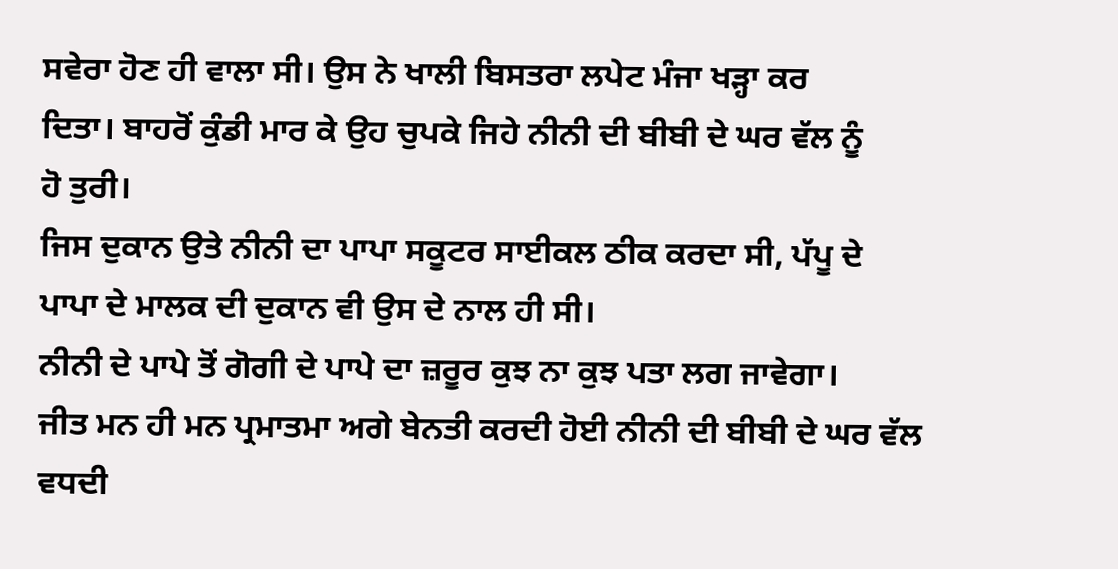ਸਵੇਰਾ ਹੋਣ ਹੀ ਵਾਲਾ ਸੀ। ਉਸ ਨੇ ਖਾਲੀ ਬਿਸਤਰਾ ਲਪੇਟ ਮੰਜਾ ਖੜ੍ਹਾ ਕਰ
ਦਿਤਾ। ਬਾਹਰੋਂ ਕੁੰਡੀ ਮਾਰ ਕੇ ਉਹ ਚੁਪਕੇ ਜਿਹੇ ਨੀਨੀ ਦੀ ਬੀਬੀ ਦੇ ਘਰ ਵੱਲ ਨੂੰ
ਹੋ ਤੁਰੀ।
ਜਿਸ ਦੁਕਾਨ ਉਤੇ ਨੀਨੀ ਦਾ ਪਾਪਾ ਸਕੂਟਰ ਸਾਈਕਲ ਠੀਕ ਕਰਦਾ ਸੀ, ਪੱਪੂ ਦੇ
ਪਾਪਾ ਦੇ ਮਾਲਕ ਦੀ ਦੁਕਾਨ ਵੀ ਉਸ ਦੇ ਨਾਲ ਹੀ ਸੀ।
ਨੀਨੀ ਦੇ ਪਾਪੇ ਤੋਂ ਗੋਗੀ ਦੇ ਪਾਪੇ ਦਾ ਜ਼ਰੂਰ ਕੁਝ ਨਾ ਕੁਝ ਪਤਾ ਲਗ ਜਾਵੇਗਾ।
ਜੀਤ ਮਨ ਹੀ ਮਨ ਪ੍ਰਮਾਤਮਾ ਅਗੇ ਬੇਨਤੀ ਕਰਦੀ ਹੋਈ ਨੀਨੀ ਦੀ ਬੀਬੀ ਦੇ ਘਰ ਵੱਲ
ਵਧਦੀ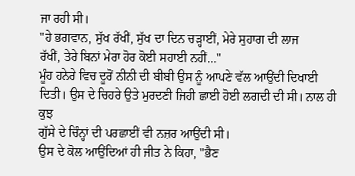ਜਾ ਰਹੀ ਸੀ।
"ਹੇ ਭਗਵਾਨ, ਸੁੱਖ ਰੱਖੀਂ, ਸੁੱਖ ਦਾ ਦਿਨ ਚੜ੍ਹਾਈਂ, ਮੇਰੇ ਸੁਹਾਗ ਦੀ ਲਾਜ
ਰੱਖੀਂ, ਤੇਰੇ ਬਿਨਾਂ ਮੇਰਾ ਹੋਰ ਕੋਈ ਸਹਾਈ ਨਹੀਂ…"
ਮੂੰਹ ਹਨੇਰੇ ਵਿਚ ਦੂਰੋਂ ਨੀਨੀ ਦੀ ਬੀਬੀ ਉਸ ਨੂੰ ਆਪਣੇ ਵੱਲ ਆਉਂਦੀ ਦਿਖਾਈ
ਦਿਤੀ। ਉਸ ਦੇ ਚਿਹਰੇ ਉਤੇ ਮੁਰਦਣੀ ਜਿਹੀ ਛਾਈ ਹੋਈ ਲਗਦੀ ਦੀ ਸੀ। ਨਾਲ ਹੀ ਕੁਝ
ਗੁੱਸੇ ਦੇ ਚਿੰਨ੍ਹਾਂ ਦੀ ਪਰਛਾਈਂ ਵੀ ਨਜ਼ਰ ਆਉਂਦੀ ਸੀ।
ਉਸ ਦੇ ਕੋਲ ਆਉਂਦਿਆਂ ਹੀ ਜੀਤ ਨੇ ਕਿਹਾ, "ਭੈਣ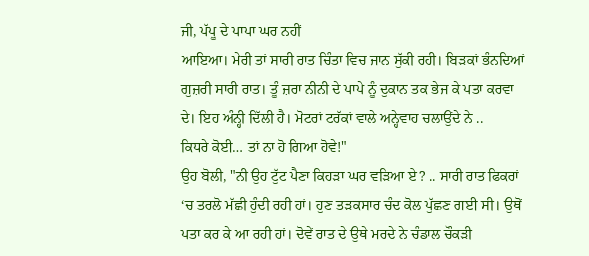ਜੀ, ਪੱਪੂ ਦੇ ਪਾਪਾ ਘਰ ਨਹੀਂ
ਆਇਆ। ਮੇਰੀ ਤਾਂ ਸਾਰੀ ਰਾਤ ਚਿੰਤਾ ਵਿਚ ਜਾਨ ਸੁੱਕੀ ਰਹੀ। ਬਿੜਕਾਂ ਭੰਨਦਿਆਂ
ਗੁਜ਼ਰੀ ਸਾਰੀ ਰਾਤ। ਤੂੰ ਜ਼ਰਾ ਨੀਨੀ ਦੇ ਪਾਪੇ ਨੂੰ ਦੁਕਾਨ ਤਕ ਭੇਜ ਕੇ ਪਤਾ ਕਰਵਾ
ਦੇ। ਇਹ ਅੰਨ੍ਹੀ ਦਿੱਲੀ ਹੈ। ਮੋਟਰਾਂ ਟਰੱਕਾਂ ਵਾਲੇ ਅਨ੍ਹੇਵਾਹ ਚਲਾਉਂਦੇ ਨੇ ..
ਕਿਧਰੇ ਕੋਈ… ਤਾਂ ਨਾ ਹੋ ਗਿਆ ਹੋਵੇ!"
ਉਹ ਬੋਲੀ, "ਨੀ ਉਹ ਟੁੱਟ ਪੈਣਾ ਕਿਹੜਾ ਘਰ ਵੜਿਆ ਏ? .. ਸਾਰੀ ਰਾਤ ਫਿਕਰਾਂ
‘ਚ ਤਰਲੋ ਮੱਛੀ ਹੁੰਦੀ ਰਹੀ ਹਾਂ। ਹੁਣ ਤੜਕਸਾਰ ਚੰਦ ਕੋਲ ਪੁੱਛਣ ਗਈ ਸੀ। ਉਥੋਂ
ਪਤਾ ਕਰ ਕੇ ਆ ਰਹੀ ਹਾਂ। ਦੋਵੇਂ ਰਾਤ ਦੇ ਉਥੇ ਮਰਦੇ ਨੇ ਚੰਡਾਲ ਚੌਕੜੀ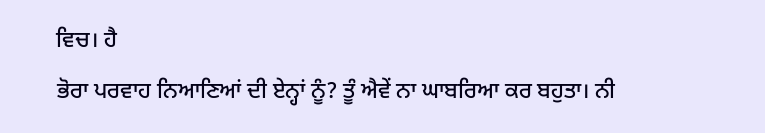ਵਿਚ। ਹੈ
ਭੋਰਾ ਪਰਵਾਹ ਨਿਆਣਿਆਂ ਦੀ ਏਨ੍ਹਾਂ ਨੂੰ? ਤੂੰ ਐਵੇਂ ਨਾ ਘਾਬਰਿਆ ਕਰ ਬਹੁਤਾ। ਨੀ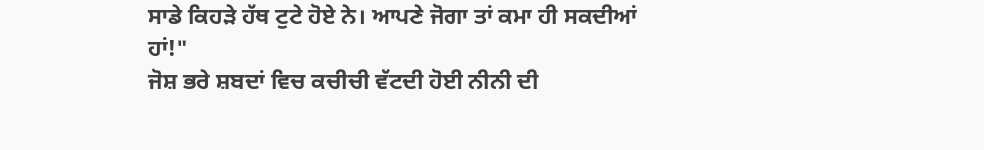ਸਾਡੇ ਕਿਹੜੇ ਹੱਥ ਟੁਟੇ ਹੋਏ ਨੇ। ਆਪਣੇ ਜੋਗਾ ਤਾਂ ਕਮਾ ਹੀ ਸਕਦੀਆਂ ਹਾਂ!"
ਜੋਸ਼ ਭਰੇ ਸ਼ਬਦਾਂ ਵਿਚ ਕਚੀਚੀ ਵੱਟਦੀ ਹੋਈ ਨੀਨੀ ਦੀ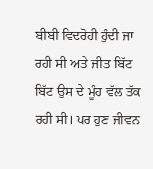ਬੀਬੀ ਵਿਦਰੋਹੀ ਹੁੰਦੀ ਜਾ
ਰਹੀ ਸੀ ਅਤੇ ਜੀਤ ਬਿੱਟ ਬਿੱਟ ਉਸ ਦੇ ਮੂੰਹ ਵੱਲ ਤੱਕ ਰਹੀ ਸੀ। ਪਰ ਹੁਣ ਜੀਵਨ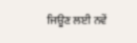ਜਿਊਣ ਲਈ ਨਵੇਂ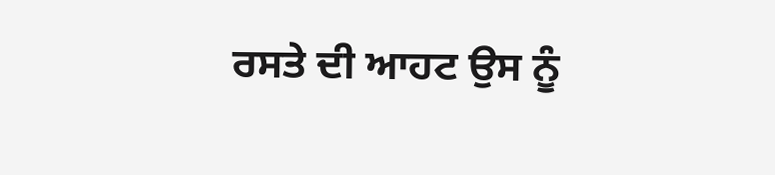ਰਸਤੇ ਦੀ ਆਹਟ ਉਸ ਨੂੰ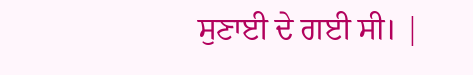ਸੁਣਾਈ ਦੇ ਗਈ ਸੀ। |